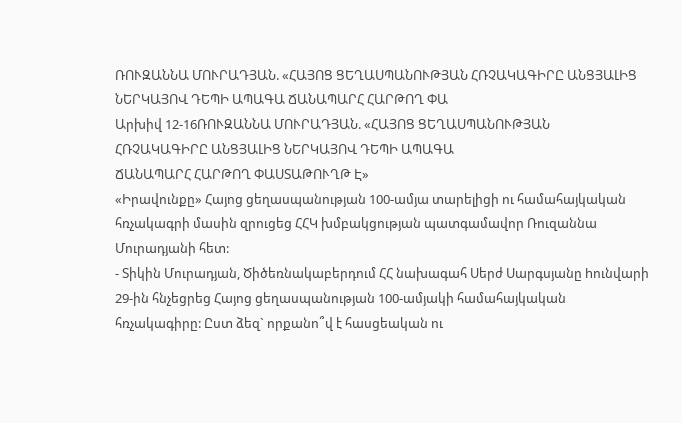ՌՈՒԶԱՆՆԱ ՄՈՒՐԱԴՅԱՆ. «ՀԱՅՈՑ ՑԵՂԱՍՊԱՆՈՒԹՅԱՆ ՀՌՉԱԿԱԳԻՐԸ ԱՆՑՅԱԼԻՑ ՆԵՐԿԱՅՈՎ ԴԵՊԻ ԱՊԱԳԱ ՃԱՆԱՊԱՐՀ ՀԱՐԹՈՂ ՓԱ
Արխիվ 12-16ՌՈՒԶԱՆՆԱ ՄՈՒՐԱԴՅԱՆ. «ՀԱՅՈՑ ՑԵՂԱՍՊԱՆՈՒԹՅԱՆ
ՀՌՉԱԿԱԳԻՐԸ ԱՆՑՅԱԼԻՑ ՆԵՐԿԱՅՈՎ ԴԵՊԻ ԱՊԱԳԱ
ՃԱՆԱՊԱՐՀ ՀԱՐԹՈՂ ՓԱՍՏԱԹՈՒՂԹ Է»
«Իրավունքը» Հայոց ցեղասպանության 100-ամյա տարելիցի ու համահայկական հռչակագրի մասին զրուցեց ՀՀԿ խմբակցության պատգամավոր Ռուզաննա Մուրադյանի հետ:
- Տիկին Մուրադյան, Ծիծեռնակաբերդում ՀՀ նախագահ Սերժ Սարգսյանը hունվարի 29-ին հնչեցրեց Հայոց ցեղասպանության 100-ամյակի համահայկական հռչակագիրը: Ըստ ձեզ` որքանո՞վ է հասցեական ու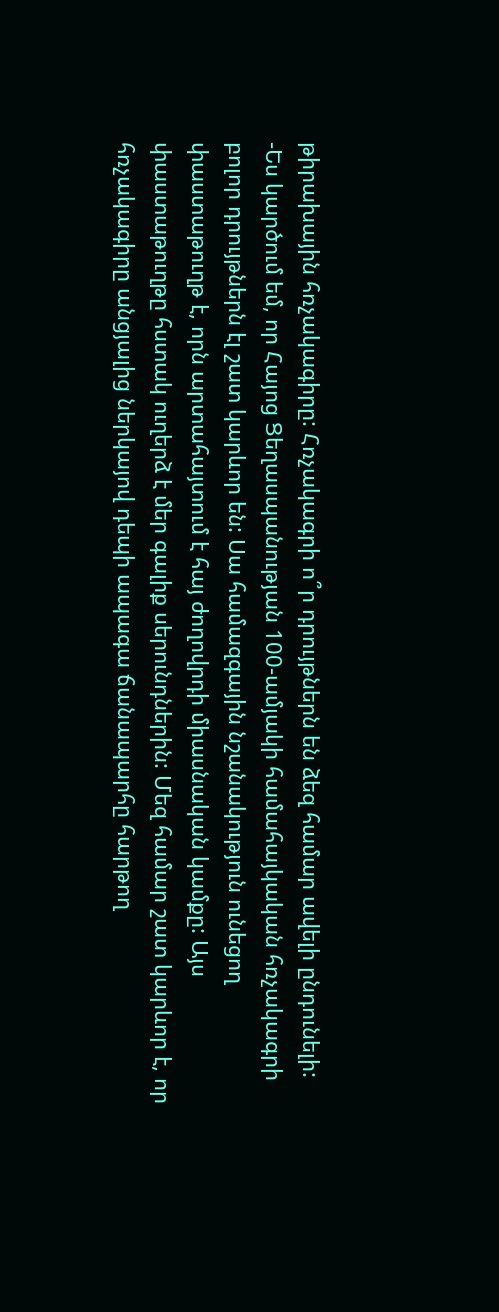թիրախային հռչակագիրը: Հռչակագրի ո՞ր դրույթներն են ձեզ համար ավելի ընդունելի:
-Ես կարծում եմ, որ Հայոց Ցեղասպանության 100-ամյակի համահայկական հռչակագրի բոլոր դրույթներն էլ շատ կարևոր են: Սա համազգային նշանակություն ունեցող փաստաթուղթ է, որն արտահայտում է հայ ժողովրդի միասնական կամքը: Այս փաստաթուղթը հստակ ուղերձ է մեր գալիք սերունդներին: Մեզ համար շատ կարևոր է, որ հռչակագիրը անցյալից ներկայով դեպի ապագա ճանապարհը հարթող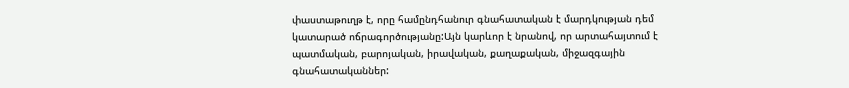փաստաթուղթ է, որը համընդհանուր գնահատական է մարդկության դեմ կատարած ոճրագործությանը:Այն կարևոր է նրանով, որ արտահայտում է պատմական, բարոյական, իրավական, քաղաքական, միջազգային գնահատականներ: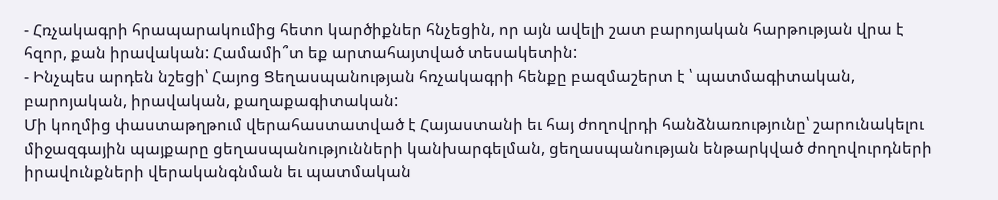- Հռչակագրի հրապարակումից հետո կարծիքներ հնչեցին, որ այն ավելի շատ բարոյական հարթության վրա է հզոր, քան իրավական: Համամի՞տ եք արտահայտված տեսակետին:
- Ինչպես արդեն նշեցի՝ Հայոց Ցեղասպանության հռչակագրի հենքը բազմաշերտ է ՝ պատմագիտական, բարոյական, իրավական, քաղաքագիտական:
Մի կողմից փաստաթղթում վերահաստատված է Հայաստանի եւ հայ ժողովրդի հանձնառությունը՝ շարունակելու միջազգային պայքարը ցեղասպանությունների կանխարգելման, ցեղասպանության ենթարկված ժողովուրդների իրավունքների վերականգնման եւ պատմական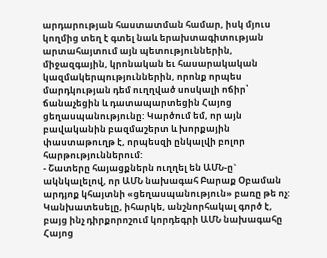արդարության հաստատման համար, իսկ մյուս կողմից տեղ է գտել նաև երախտագիտության արտահայտում այն պետություններին, միջազգային, կրոնական եւ հասարակական կազմակերպություններին, որոնք որպես մարդկության դեմ ուղղված սոսկալի ոճիր՝ ճանաչեցին և դատապարտեցին Հայոց ցեղասպանությունը: Կարծում եմ, որ այն բավականին բազմաշերտ և խորքային փաստաթուղթ է, որպեսզի ընկալվի բոլոր հարթություններում:
- Շատերը հայացքներն ուղղել են ԱՄՆ-ը` ակնկալելով, որ ԱՄՆ նախագահ Բարաք Օբաման արդյոք կհայտնի «ցեղասպանություն» բառը թե ոչ: Կանխատեսելը, իհարկե, անշնորհակալ գործ է, բայց ինչ դիրքորոշում կորդեգրի ԱՄՆ նախագահը Հայոց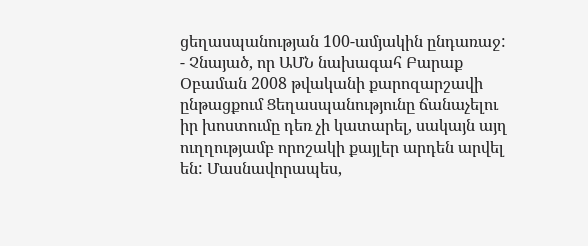ցեղասպանության 100-ամյակին ընդառաջ:
- Չնայած, որ ԱՄՆ նախագահ Բարաք Օբաման 2008 թվականի քարոզարշավի ընթացքում Ցեղասպանությունը ճանաչելու իր խոստումը դեռ չի կատարել, սակայն այղ ուղղությամբ որոշակի քայլեր արդեն արվել են: Մասնավորապես,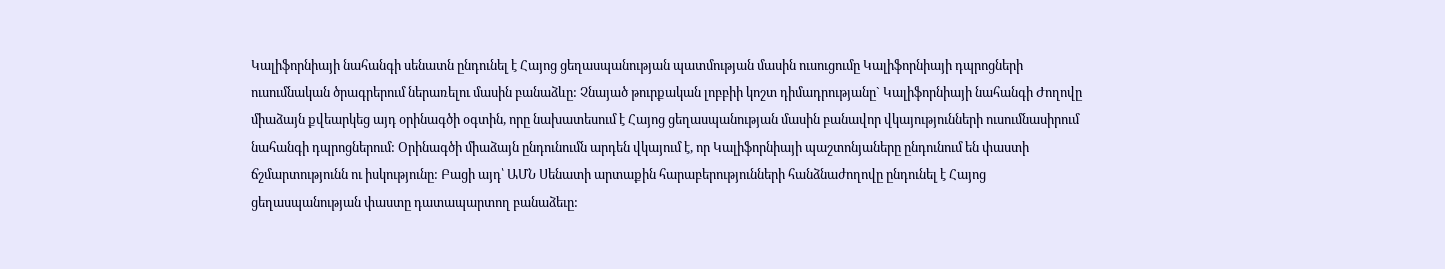Կալիֆորնիայի նահանգի սենատն ընդունել է Հայոց ցեղասպանության պատմության մասին ուսուցումը Կալիֆորնիայի դպրոցների ուսումնական ծրագրերում ներառելու մասին բանաձևը: Չնայած թուրքական լոբբիի կոշտ դիմադրությանը` Կալիֆորնիայի նահանգի Ժողովը միաձայն քվեարկեց այդ օրինագծի օգտին, որը նախատեսում է Հայոց ցեղասպանության մասին բանավոր վկայությունների ուսումնասիրում նահանգի դպրոցներում: Օրինագծի միաձայն ընդունումն արդեն վկայում է, որ Կալիֆորնիայի պաշտոնյաները ընդունում են փաստի ճշմարտությունն ու իսկությունը: Բացի այդ՝ ԱՄՆ Սենատի արտաքին հարաբերությունների հանձնաժողովը ընդունել է Հայոց ցեղասպանության փաստը դատապարտող բանաձեւը: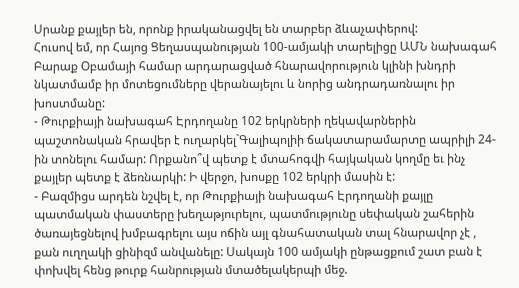Սրանք քայլեր են, որոնք իրականացվել են տարբեր ձևաչափերով:
Հուսով եմ, որ Հայոց Ցեղասպանության 100-ամյակի տարելիցը ԱՄՆ նախագահ Բարաք Օբամայի համար արդարացված հնարավորություն կլինի խնդրի նկատմամբ իր մոտեցումները վերանայելու և նորից անդրադառնալու իր խոստմանը:
- Թուրքիայի նախագահ Էրդողանը 102 երկրների ղեկավարներին պաշտոնական հրավեր է ուղարկել`Գալիպոլիի ճակատարամարտը ապրիլի 24-ին տոնելու համար: Որքանո՞վ պետք է մտահոգվի հայկական կողմը եւ ինչ քայլեր պետք է ձեռնարկի: Ի վերջո, խոսքը 102 երկրի մասին է:
- Բազմիցս արդեն նշվել է, որ Թուրքիայի նախագահ Էրդողանի քայլը պատմական փաստերը խեղաթյուրելու, պատմությունը սեփական շահերին ծառայեցնելով խմբագրելու այս ոճին այլ գնահատական տալ հնարավոր չէ , քան ուղղակի ցինիզմ անվանելը: Սակայն 100 ամյակի ընթացքում շատ բան է փոխվել հենց թուրք հանրության մտածելակերպի մեջ.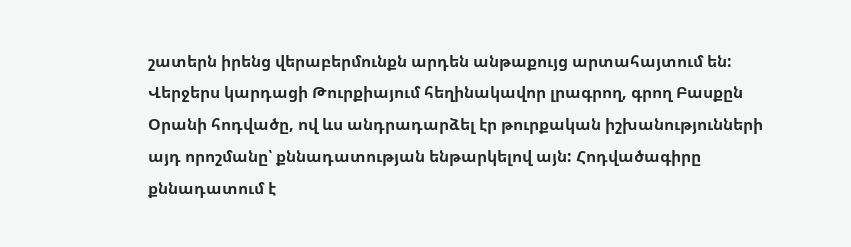շատերն իրենց վերաբերմունքն արդեն անթաքույց արտահայտում են: Վերջերս կարդացի Թուրքիայում հեղինակավոր լրագրող, գրող Բասքըն Օրանի հոդվածը, ով ևս անդրադարձել էր թուրքական իշխանությունների այդ որոշմանը՝ քննադատության ենթարկելով այն: Հոդվածագիրը քննադատում է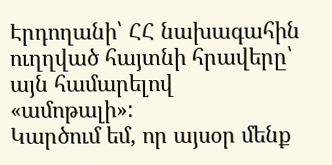Էրդողանի՝ ՀՀ նախագահին ուղղված հայտնի հրավերը՝ այն համարելով «ամոթալի»:
Կարծում եմ, որ այսօր մենք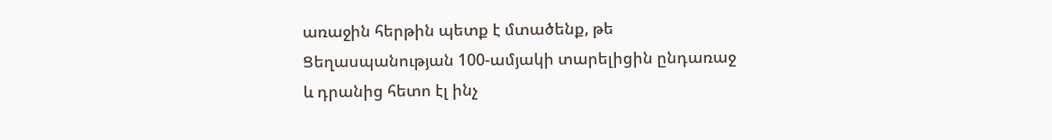առաջին հերթին պետք է մտածենք, թե Ցեղասպանության 100-ամյակի տարելիցին ընդառաջ և դրանից հետո էլ ինչ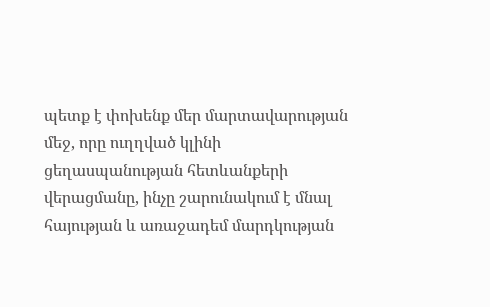պետք է փոխենք մեր մարտավարության մեջ, որը ուղղված կլինի ցեղասպանության հետևանքերի վերացմանը, ինչը շարունակում է մնալ հայության և առաջադեմ մարդկության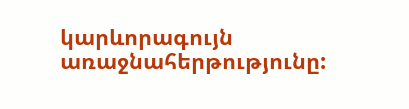կարևորագույն առաջնահերթությունը: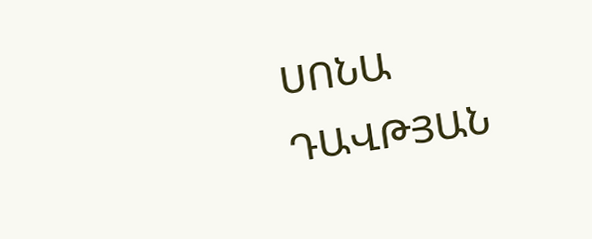ՍՈՆԱ ԴԱՎԹՅԱՆ